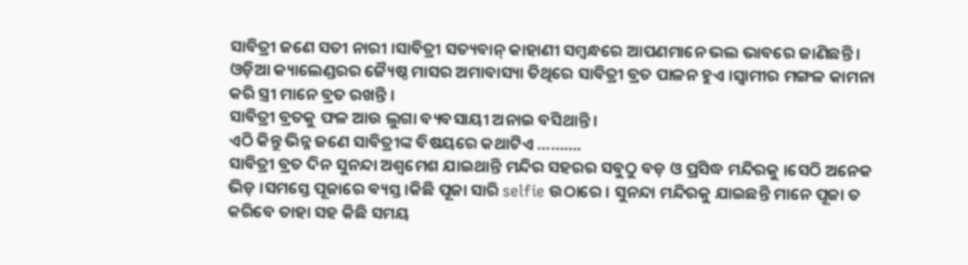ସାବିତ୍ରୀ ଜଣେ ସତୀ ନାରୀ ।ସାବିତ୍ରୀ ସତ୍ୟବାନ୍ କାହାଣୀ ସମ୍ବନ୍ଧରେ ଆପଣମାନେ ଭଲ ଭାବରେ ଜାଣିଛନ୍ତି । ଓଡ଼ିଆ କ୍ୟାଲେଣ୍ଡରର ଜ୍ୟୈଷ୍ଠ ମାସର ଅମାବାସ୍ୟା ତିଥିରେ ସାବିତ୍ରୀ ବ୍ରତ ପାଳନ ହୁଏ ।ସ୍ୱାମୀର ମଙ୍ଗଳ କାମନା କରି ସ୍ତ୍ରୀ ମାନେ ବ୍ରତ ରଖନ୍ତି ।
ସାବିତ୍ରୀ ବ୍ରତକୁ ଫଳ ଆଉ ଲୁଗା ବ୍ୟବସାୟୀ ଅନାଇ ବସିଥାନ୍ତି ।
ଏଠି କିନ୍ତୁ ଭିନ୍ନ ଜଣେ ସାବିତ୍ରୀଙ୍କ ବିଷୟରେ କଥାଟିଏ ……….
ସାବିତ୍ରୀ ବ୍ରତ ଦିନ ସୁନନ୍ଦା ଅଶ୍ୱମେଶ ଯାଇଥାନ୍ତି ମନ୍ଦିର ସହରର ସବୁଠୁ ବଡ଼ ଓ ପ୍ରସିଦ୍ଧ ମନ୍ଦିରକୁ ।ସେଠି ଅନେକ ଭିଡ଼ ।ସମସ୍ତେ ପୂଜାରେ ଵ୍ୟସ୍ତ ।କିଛି ପୂଜା ସାରି selfie ଉଠାରେ । ସୁନନ୍ଦା ମନ୍ଦିରକୁ ଯାଇଛନ୍ତି ମାନେ ପୂଜା ତ କରିବେ ତାହା ସହ କିଛି ସମୟ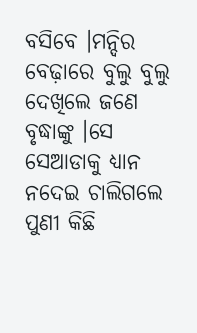ବସିବେ ।ମନ୍ଦିର ବେଢ଼ାରେ ବୁଲୁ ବୁଲୁ ଦେଖିଲେ ଜଣେ ବୃଦ୍ଧାଙ୍କୁ ।ସେ ସେଆଡାକୁ ଧ୍ୟାନ ନଦେଇ ଚାଲିଗଲେ ପୁଣୀ କିଛି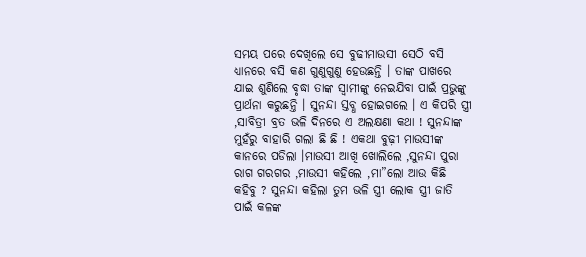ସମୟ ପରେ ଦେଖିଲେ ସେ ବୁଢୀମାଉସୀ ସେଠି ବସି ଧ୍ୟାନରେ ବସି କଣ ଗୁଣୁଗୁଣୁ ହେଉଛନ୍ତି । ତାଙ୍କ ପାଖରେ ଯାଇ ଶୁଣିଲେ ବୃଦ୍ଧା ତାଙ୍କ ସ୍ବାମୀଙ୍କୁ ନେଇଯିବା ପାଇଁ ପ୍ରଭୁଙ୍କୁ ପ୍ରାର୍ଥନା କରୁଛନ୍ତି । ସୁନନ୍ଦା ସ୍ତବ୍ଧ ହୋଇଗଲେ । ଏ କିପରି ସ୍ତ୍ରୀ ,ସାବିତ୍ରୀ ବ୍ରତ ଭଳି ଦିନରେ ଏ ଅଲକ୍ଷଣା କଥା ! ସୁନନ୍ଦାଙ୍କ ମୁହଁରୁ ବାହାରି ଗଲା ଛି ଛି ! ଏକଥା ବୁଢ଼ୀ ମାଉସୀଙ୍କ କାନରେ ପଡିଲା ।ମାଉସୀ ଆଖି ଖୋଲିଲେ ,ସୁନନ୍ଦା ପୁରା ରାଗ ଗରଗର ,ମାଉସୀ କହିଲେ ,ମା”ଲୋ ଆଉ କିଛି କହିବୁ ? ସୁନନ୍ଦା କହିଲା ତୁମ ଭଳି ସ୍ତ୍ରୀ ଲୋକ ସ୍ତ୍ରୀ ଜାତି ପାଇଁ କଳଙ୍କ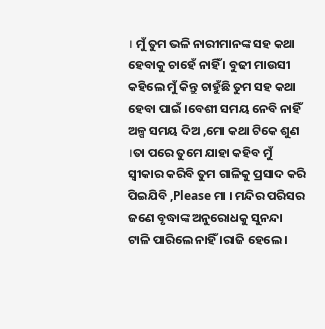। ମୁଁ ତୁମ ଭଳି ନାରୀମାନଙ୍କ ସହ କଥା ହେବାକୁ ଚାହେଁ ନାହିଁ । ବୁଢୀ ମାଉସୀ କହିଲେ ମୁଁ କିନ୍ତୁ ଚାହୁଁଛି ତୁମ ସହ କଥା ହେବା ପାଇଁ ।ବେଶୀ ସମୟ ନେବି ନାହିଁ ଅଳ୍ପ ସମୟ ଦିଅ ,ମୋ କଥା ଟିକେ ଶୁଣ ।ତା ପରେ ତୁମେ ଯାହା କହିବ ମୁଁ ସ୍ୱୀକାର କରିବି ତୁମ ଗାଳିକୁ ପ୍ରସାଦ କରି ପିଇଯିବି ,Please ମା । ମନ୍ଦିର ପରିସର ଜଣେ ବୃଦ୍ଧାଙ୍କ ଅନୁରୋଧକୁ ସୁନନ୍ଦା ଟାଳି ପାରିଲେ ନାହିଁ ।ରାଜି ହେଲେ ।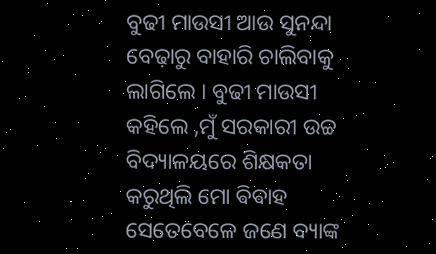ବୁଢୀ ମାଉସୀ ଆଉ ସୁନନ୍ଦା ବେଢ଼ାରୁ ବାହାରି ଚାଲିବାକୁ ଲାଗିଲେ । ବୁଢୀ ମାଉସୀ କହିଲେ ,ମୁଁ ସରକାରୀ ଉଚ୍ଚ ବିଦ୍ୟାଳୟରେ ଶିକ୍ଷକତା କରୁଥିଲି ମୋ ଵିଵାହ ସେତେବେଳେ ଜଣେ ବ୍ୟାଙ୍କ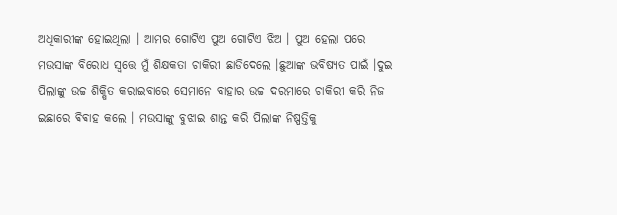ଅଧିକାରୀଙ୍କ ହୋଇଥିଲା । ଆମର ଗୋଟିଏ ପୁଅ ଗୋଟିଏ ଝିଅ । ପୁଅ ହେଲା ପରେ ମଉସାଙ୍କ ବିରୋଧ ସ୍ୱତ୍ତେ ମୁଁ ଶିକ୍ଷକତା ଚାକିରୀ ଛାଡିଦେଲେ ।ଛୁଆଙ୍କ ଭବିଷ୍ୟତ ପାଇଁ ।ଦୁଇ ପିଲାଙ୍କୁ ଉଚ୍ଚ ଶିକ୍ଷିତ କରାଇବାରେ ସେମାନେ ବାହାର ଉଚ୍ଚ ଦରମାରେ ଚାକିରୀ କରି ନିଜ ଇଛାରେ ଵିଵାହ କଲେ । ମଉସାଙ୍କୁ ବୁଝାଇ ଶାନ୍ତ କରି ପିଲାଙ୍କ ନିଷ୍ପତ୍ତିକୁ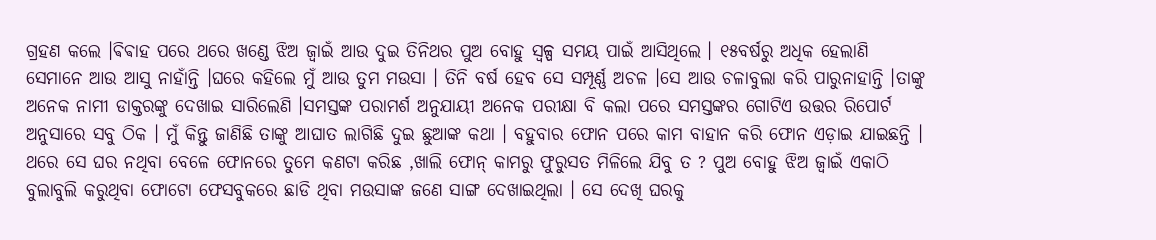ଗ୍ରହଣ କଲେ ।ଵିଵାହ ପରେ ଥରେ ଖଣ୍ଡେ ଝିଅ ଜ୍ୱାଇଁ ଆଉ ଦୁଇ ତିନିଥର ପୁଅ ବୋହୁ ସ୍ୱଳ୍ପ ସମୟ ପାଇଁ ଆସିଥିଲେ । ୧୫ବର୍ଷରୁ ଅଧିକ ହେଲାଣି ସେମାନେ ଆଉ ଆସୁ ନାହାଁନ୍ତି ।ଘରେ କହିଲେ ମୁଁ ଆଉ ତୁମ ମଉସା । ତିନି ବର୍ଷ ହେବ ସେ ସମ୍ପୂର୍ଣ୍ଣ ଅଚଳ ।ସେ ଆଉ ଚଳାବୁଲା କରି ପାରୁନାହାନ୍ତି ।ତାଙ୍କୁ ଅନେକ ନାମୀ ଡାକ୍ତରଙ୍କୁ ଦେଖାଇ ସାରିଲେଣି ।ସମସ୍ତଙ୍କ ପରାମର୍ଶ ଅନୁଯାୟୀ ଅନେକ ପରୀକ୍ଷା ବି କଲା ପରେ ସମସ୍ତଙ୍କର ଗୋଟିଏ ଉତ୍ତର ରିପୋର୍ଟ ଅନୁସାରେ ସବୁ ଠିକ । ମୁଁ କିନ୍ତୁ ଜାଣିଛି ତାଙ୍କୁ ଆଘାତ ଲାଗିଛି ଦୁଇ ଛୁଆଙ୍କ କଥା । ବହୁବାର ଫୋନ ପରେ କାମ ବାହାନ କରି ଫୋନ ଏଡ଼ାଇ ଯାଇଛନ୍ତି । ଥରେ ସେ ଘର ନଥିବା ବେଳେ ଫୋନରେ ତୁମେ କଣଟା କରିଛ ,ଖାଲି ଫୋନ୍ କାମରୁ ଫୁରୁସତ ମିଳିଲେ ଯିବୁ ତ ? ପୁଅ ବୋହୁ ଝିଅ ଜ୍ୱାଇଁ ଏକାଠି ବୁଲାବୁଲି କରୁଥିବା ଫୋଟୋ ଫେସବୁକରେ ଛାଡି ଥିବା ମଉସାଙ୍କ ଜଣେ ସାଙ୍ଗ ଦେଖାଇଥିଲା । ସେ ଦେଖି ଘରକୁ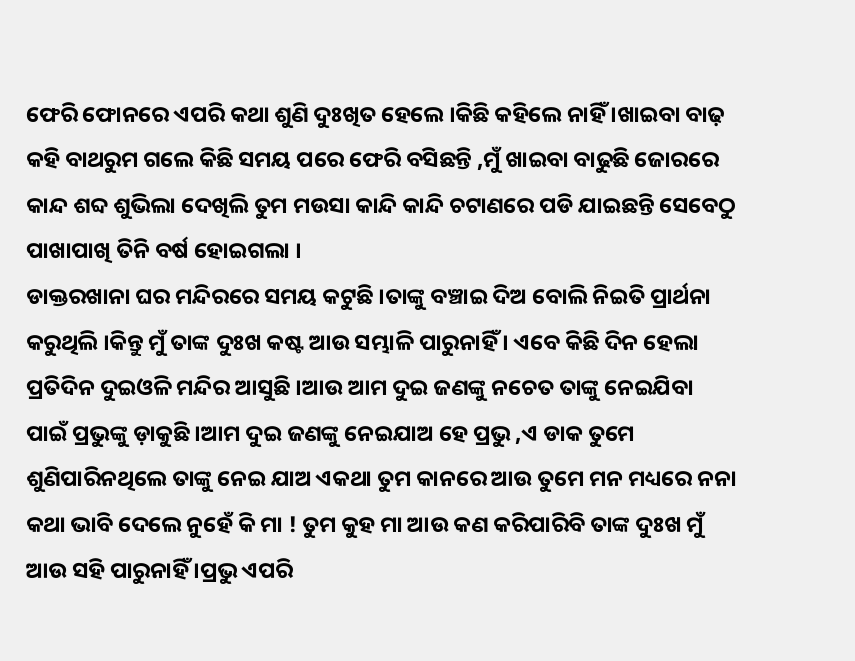ଫେରି ଫୋନରେ ଏପରି କଥା ଶୁଣି ଦୁଃଖିତ ହେଲେ ।କିଛି କହିଲେ ନାହିଁ ।ଖାଇବା ବାଢ଼ କହି ବାଥରୁମ ଗଲେ କିଛି ସମୟ ପରେ ଫେରି ବସିଛନ୍ତି ,ମୁଁ ଖାଇବା ବାଢୁଛି ଜୋରରେ କାନ୍ଦ ଶବ୍ଦ ଶୁଭିଲା ଦେଖିଲି ତୁମ ମଉସା କାନ୍ଦି କାନ୍ଦି ଚଟାଣରେ ପଡି ଯାଇଛନ୍ତି ସେବେଠୁ ପାଖାପାଖି ତିନି ବର୍ଷ ହୋଇଗଲା ।
ଡାକ୍ତରଖାନା ଘର ମନ୍ଦିରରେ ସମୟ କଟୁଛି ।ତାଙ୍କୁ ବଞ୍ଚାଇ ଦିଅ ବୋଲି ନିଇତି ପ୍ରାର୍ଥନା କରୁଥିଲି ।କିନ୍ତୁ ମୁଁ ତାଙ୍କ ଦୁଃଖ କଷ୍ଟ ଆଉ ସମ୍ଭାଳି ପାରୁନାହିଁ । ଏବେ କିଛି ଦିନ ହେଲା ପ୍ରତିଦିନ ଦୁଇଓଳି ମନ୍ଦିର ଆସୁଛି ।ଆଉ ଆମ ଦୁଇ ଜଣଙ୍କୁ ନଚେତ ତାଙ୍କୁ ନେଇଯିବା ପାଇଁ ପ୍ରଭୁଙ୍କୁ ଡ଼ାକୁଛି ।ଆମ ଦୁଇ ଜଣଙ୍କୁ ନେଇଯାଅ ହେ ପ୍ରଭୁ ,ଏ ଡାକ ତୁମେ ଶୁଣିପାରିନଥିଲେ ତାଙ୍କୁ ନେଇ ଯାଅ ଏକଥା ତୁମ କାନରେ ଆଉ ତୁମେ ମନ ମଧ୍ୟରେ ନନା କଥା ଭାବି ଦେଲେ ନୁହେଁ କି ମା ! ତୁମ କୁହ ମା ଆଉ କଣ କରିପାରିବି ତାଙ୍କ ଦୁଃଖ ମୁଁ ଆଉ ସହି ପାରୁନାହିଁ ।ପ୍ରଭୁ ଏପରି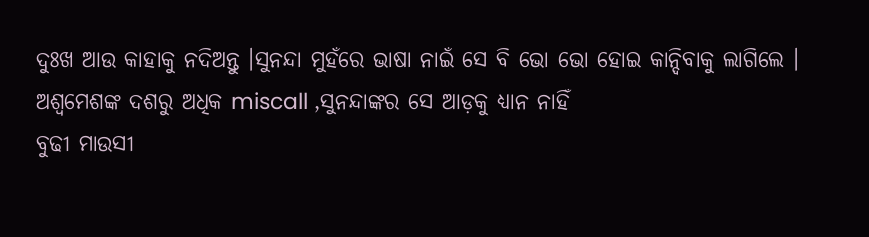ଦୁଃଖ ଆଉ କାହାକୁ ନଦିଅନ୍ତୁ ।ସୁନନ୍ଦା ମୁହଁରେ ଭାଷା ନାଇଁ ସେ ବି ଭୋ ଭୋ ହୋଇ କାନ୍ଦିବାକୁ ଲାଗିଲେ । ଅଶ୍ୱମେଶଙ୍କ ଦଶରୁ ଅଧିକ miscall ,ସୁନନ୍ଦାଙ୍କର ସେ ଆଡ଼କୁ ଧ୍ୟାନ ନାହିଁ
ବୁଢୀ ମାଉସୀ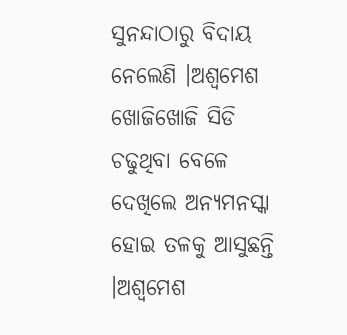ସୁନନ୍ଦାଠାରୁ ବିଦାୟ ନେଲେଣି ।ଅଶ୍ଵମେଶ ଖୋଜିଖୋଜି ସିଡି ଚଢୁଥିବା ବେଳେ ଦେଖିଲେ ଅନ୍ୟମନସ୍କା ହୋଇ ତଳକୁ ଆସୁଛନ୍ତି ।ଅଶ୍ଵମେଶ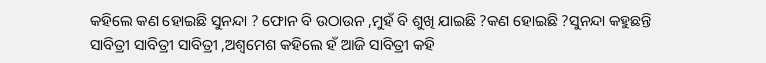କହିଲେ କଣ ହୋଇଛି ସୁନନ୍ଦା ? ଫୋନ ବି ଉଠାଉନ ,ମୁହଁ ବି ଶୁଖି ଯାଇଛି ?କଣ ହୋଇଛି ?ସୁନନ୍ଦା କହୁଛନ୍ତି ସାବିତ୍ରୀ ସାବିତ୍ରୀ ସାବିତ୍ରୀ ,ଅଶ୍ଵମେଶ କହିଲେ ହଁ ଆଜି ସାବିତ୍ରୀ କହି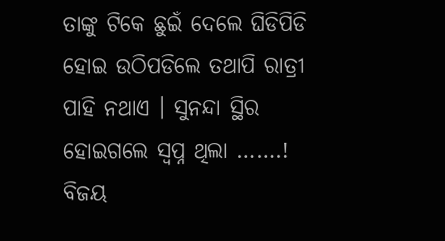ତାଙ୍କୁ ଟିକେ ଛୁଇଁ ଦେଲେ ଘିଡିପିଡି ହୋଇ ଉଠିପଡିଲେ ତଥାପି ରାତ୍ରୀ ପାହି ନଥାଏ । ସୁନନ୍ଦା ସ୍ଥିର ହୋଇଗଲେ ସ୍ୱପ୍ନ ଥିଲା …….!
ବିଜୟ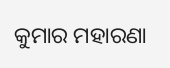କୁମାର ମହାରଣା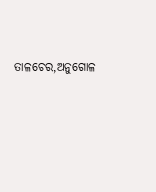ତାଳଚେର,ଅନୁଗୋଳ